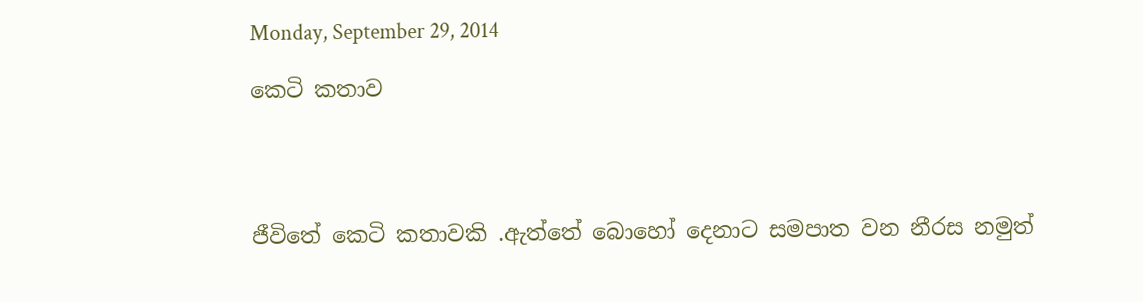Monday, September 29, 2014

කෙටි කතාව




ජීවිතේ කෙටි කතාවකි .ඇත්තේ බොහෝ දෙනාට සමපාත වන නීරස නමුත්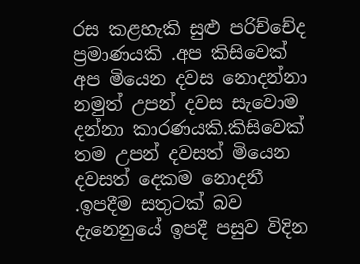රස කළහැකි සුළු පරිච්චේද ප්‍රමාණයකි .අප කිසිවෙක් අප මියෙන දවස නොදන්නා නමුත් උපන් දවස සැවොම දන්නා කාරණයකි.කිසිවෙක් තම උපන් දවසත් මියෙන දවසත් දෙකම නොදනී .ඉපදීම සතුටක් බව දැනෙනුයේ ඉපදී පසුව විදින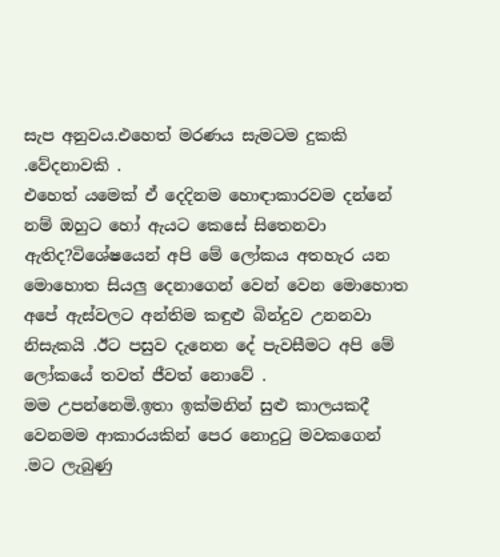සැප අනුවය.එහෙත් මරණය සැමටම දුකකි .වේදනාවකි .
එහෙත් යමෙක් ඒ දෙදිනම හොඳාකාරවම දන්නේ නම් ඔහුට හෝ ඇයට කෙසේ සිතෙනවා ඇතිද?විශේෂයෙන් අපි මේ ලෝකය අතහැර යන මොහොත සියලු දෙනාගෙන් වෙන් වෙන මොහොත අපේ ඇස්වලට අන්තිම කඳුළු බින්දුව උනනවා නිසැකයි .ඊට පසුව දැනෙන දේ පැවසීමට අපි මේ ලෝකයේ තවත් ජීවත් නොවේ .
මම උපන්නෙමි.ඉතා ඉක්මනින් සුළු කාලයකදී වෙනමම ආකාරයකින් පෙර නොදුටු මවකගෙන් .මට ලැබුණු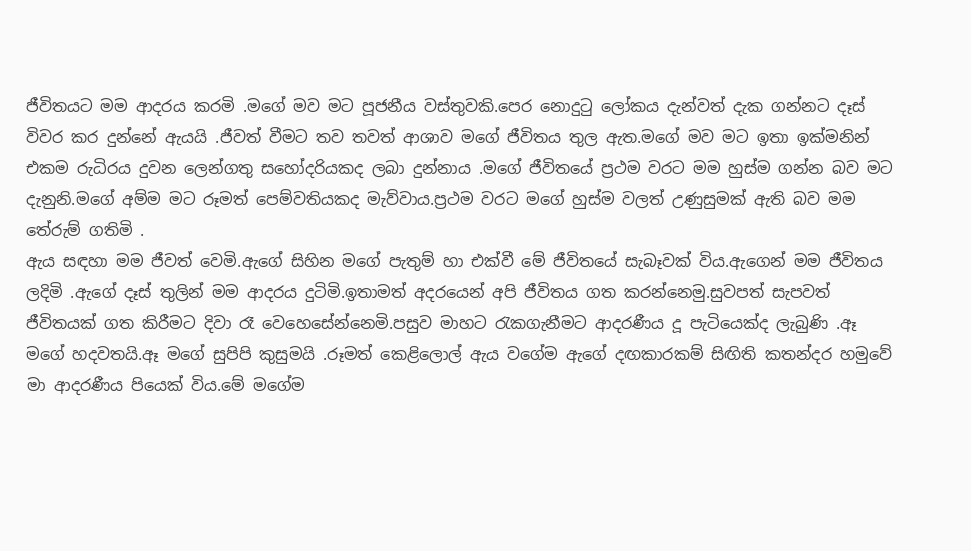ජීවිතයට මම ආදරය කරමි .මගේ මව මට පූජනීය වස්තුවකි.පෙර නොදුටු ලෝකය දැන්වත් දැක ගන්නට දෑස් විවර කර දුන්නේ ඇයයි .ජීවත් වීමට තව තවත් ආශාව මගේ ජීවිතය තුල ඇත.මගේ මව මට ඉතා ඉක්මනින් එකම රුධිරය දුවන ලෙන්ගතු සහෝදරියකද ලබා දුන්නාය .මගේ ජීවිතයේ ප්‍රථම වරට මම හුස්ම ගන්න බව මට දැනුනි.මගේ අම්ම මට රූමත් පෙම්වතියකද මැව්වාය.ප්‍රථම වරට මගේ හුස්ම වලත් උණුසුමක් ඇති බව මම තේරුම් ගතිමි .
ඇය සඳහා මම ජීවත් වෙමි.ඇගේ සිහින මගේ පැතුම් හා එක්වී මේ ජීවිතයේ සැබෑවක් විය.ඇගෙන් මම ජීවිතය ලදිමි .ඇගේ දෑස් තුලින් මම ආදරය දුටිමි.ඉතාමත් අදරයෙන් අපි ජීවිතය ගත කරන්නෙමු.සුවපත් සැපවත් ජීවිතයක් ගත කිරීමට දිවා රෑ වෙහෙසේන්නෙමි.පසුව මාහට රැකගැනීමට ආදරණීය දූ පැටියෙක්ද ලැබුණි .ඈ මගේ හදවතයි.ඈ මගේ සුපිපි කුසුමයි .රූමත් කෙළිලොල් ඇය වගේම ඇගේ දඟකාරකම් සිඟිති කතන්දර හමුවේ මා ආදරණීය පියෙක් විය.මේ මගේම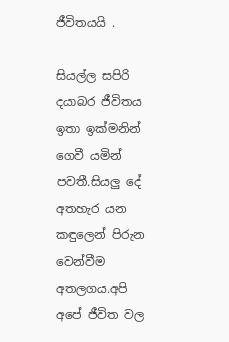ජීවිතයයි .

සියල්ල සපිරි දයාබර ජීවිතය ඉතා ඉක්මනින් ගෙවී යමින් පවතී.සියලු දේ අතහැර යන කඳුලෙන් පිරුන වෙන්වීම අතලගය.අපි අපේ ජීවිත වල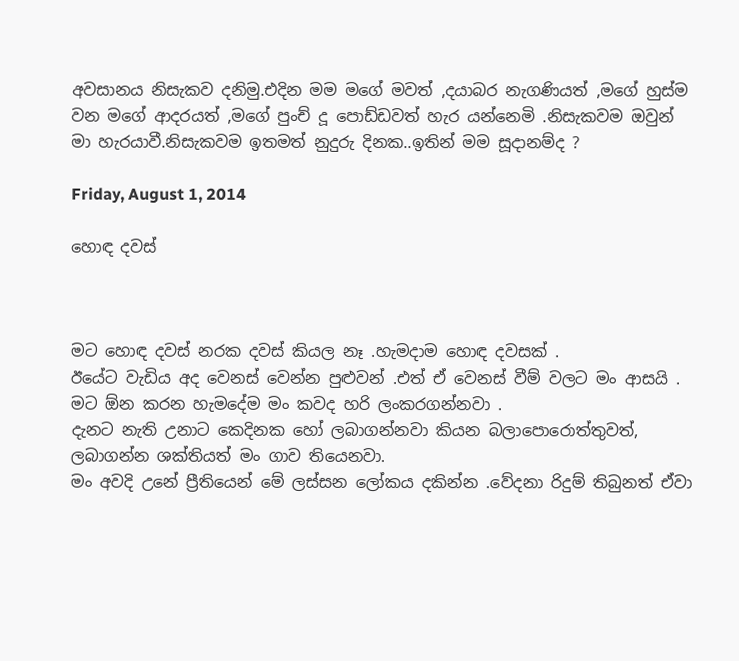අවසානය නිසැකව දනිමු.එදින මම මගේ මවත් ,දයාබර නැගණියත් ,මගේ හුස්ම වන මගේ ආදරයත් ,මගේ පුංච් දූ පොඩ්ඩවත් හැර යන්නෙමි .නිසැකවම ඔවුන් මා හැරයාවී.නිසැකවම ඉතමත් නුදුරු දිනක..ඉතින් මම සූදානම්ද ?

Friday, August 1, 2014

හොඳ දවස්



මට හොඳ දවස් නරක දවස් කියල නෑ .හැමදාම හොඳ දවසක් .
ඊයේට වැඩිය අද වෙනස් වෙන්න පුළුවන් .එත් ඒ වෙනස් වීම් වලට මං ආසයි .
මට ඕන කරන හැමදේම මං කවද හරි ලංකරගන්නවා .
දැනට නැති උනාට කෙදිනක හෝ ලබාගන්නවා කියන බලාපොරොත්තුවත්, ලබාගන්න ශක්තියත් මං ගාව තියෙනවා.
මං අවදි උනේ ප්‍රීතියෙන් මේ ලස්සන ලෝකය දකින්න .වේදනා රිදුම් තිබුනත් ඒවා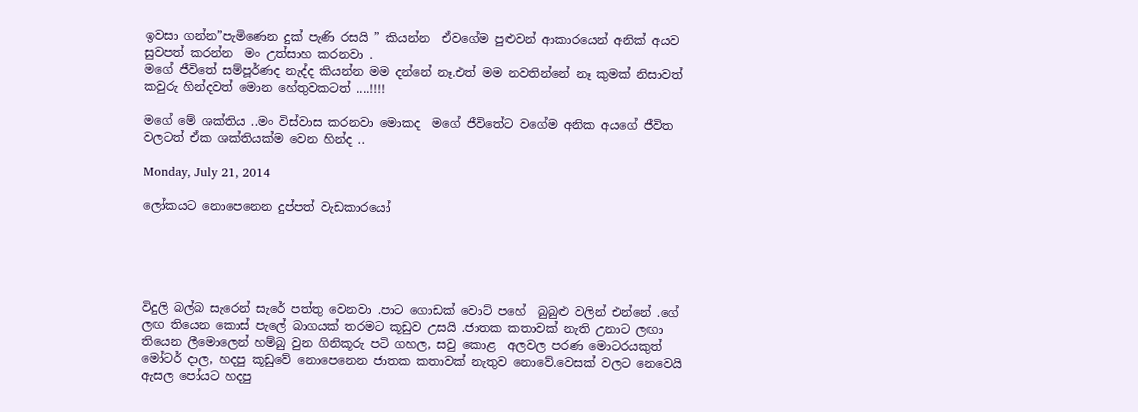ඉවසා ගන්න”පැමිණෙන දුක් පැණි රසයි ” කියන්න  ඒවගේම පුළුවන් ආකාරයෙන් අනික් අයව සුවපත් කරන්න  මං උත්සාහ කරනවා .
මගේ ජීවිතේ සම්පූර්ණද නැද්ද කියන්න මම දන්නේ නෑ.එත් මම නවතින්නේ නෑ කුමක් නිසාවත් කවුරු හින්දවත් මොන හේතුවකටත් ....!!!!

මගේ මේ ශක්තිය ..මං විස්වාස කරනවා මොකද  මගේ ජීවිතේට වගේම අනික අයගේ ජීවිත වලටත් ඒක ශක්තියක්ම වෙන හින්ද ..

Monday, July 21, 2014

ලෝකයට නොපෙනෙන දුප්පත් වැඩකාරයෝ





විදුලි බල්බ සැරෙන් සැරේ පත්තු වෙනවා .පාට ගොඩක් වොට් පහේ  බුබුළු වලින් එන්නේ .ගේ ලඟ තියෙන කොස් පැලේ බාගයක් තරමට කූඩුව උසයි .ජාතක කතාවක් නැති උනාට ලඟා තියෙන ලීමොලෙන් හම්බු වුන ගිනිකූරු පටි ගහල, සවු කොළ  අලවල පරණ මොටරයකුත් මෝටර් දාල, හදපු කූඩුවේ නොපෙනෙන ජාතක කතාවක් නැතුව නොවේ.වෙසක් වලට නෙවෙයි ඇසල පෝයට හදපු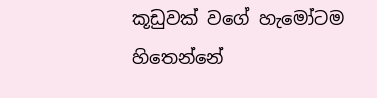කූඩුවක් වගේ හැමෝටම හිතෙන්නේ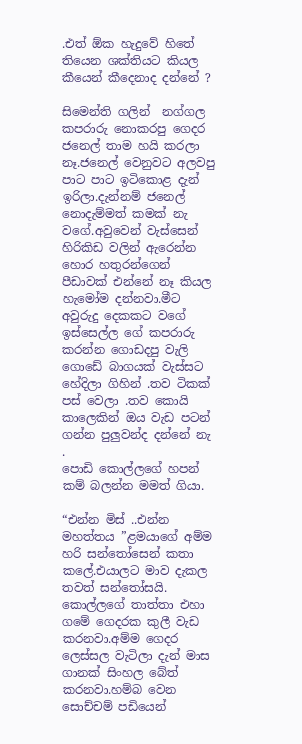.එත් ඕක හැදුවේ හිතේ තියෙන ශක්තියට කියල කීයෙන් කීදෙනාද දන්නේ ?

සිමෙන්ති ගලින්  නග්ගල කපරාරු නොකරපු ගෙදර ජනෙල් තාම හයි කරලා නෑ.ජනෙල් වෙනුවට අලවපු පාට පාට ඉටිකොළ දැන් ඉරිලා.දැන්නම් ජනෙල් නොදැම්මත් කමක් නැ වගේ.අවුවෙන් වැස්සෙන් හිරිකිඩ වලින් ඇරෙන්න හොර හතුරන්ගෙන් පීඩාවක් එන්නේ නෑ කියල හැමෝම දන්නවා.මීට අවුරුදු දෙකකට වගේ ඉස්සෙල්ල ගේ කපරාරු කරන්න ගොඩදපු වැලි ගොඩේ බාගයක් වැස්සට හේදිලා ගිහින් .තව ටිකක් පස් වෙලා .තව කොයි කාලෙකින් ඔය වැඩ පටන් ගන්න පුලුවන්ද දන්නේ නැ .
පොඩි කොල්ලගේ හපන් කම් බලන්න මමත් ගියා.

“එන්න මිස් ..එන්න මහත්තය ”ළමයාගේ අම්ම හරි සන්තෝසෙන් කතා කලේ.එයාලට මාව දැකල තවත් සන්තෝසයි.
කොල්ලගේ තාත්තා එහා ගමේ ගෙදරක කුලී වැඩ කරනවා.අම්ම ගෙදර ලෙස්සල වැටිලා දැන් මාස ගානක් සිංහල බේත් කරනවා.හම්බ වෙන සොච්චම් පඩියෙන්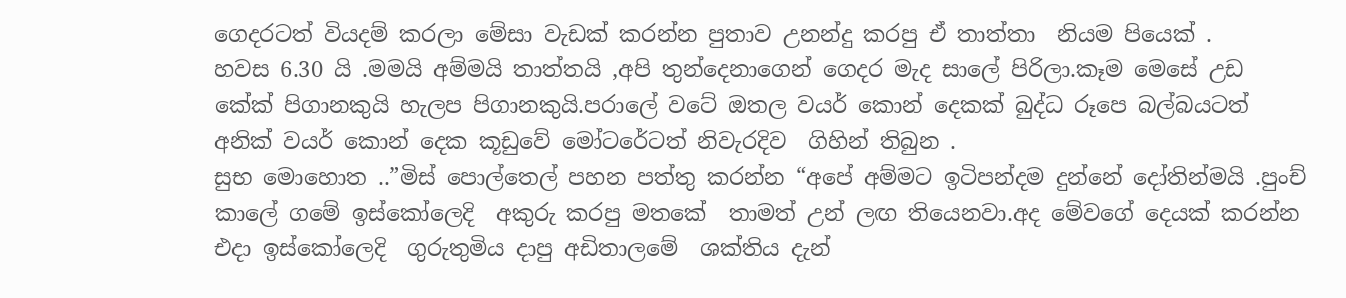ගෙදරටත් වියදම් කරලා මේසා වැඩක් කරන්න පුතාව උනන්දු කරපු ඒ තාත්තා  නියම පියෙක් .
හවස 6.30 යි .මමයි අම්මයි තාත්තයි ,අපි තුන්දෙනාගෙන් ගෙදර මැද සාලේ පිරිලා.කෑම මෙසේ උඩ කේක් පිගානකුයි හැලප පිගානකුයි.පරාලේ වටේ ඔතල වයර් කොන් දෙකක් බුද්ධ රූපෙ බල්බයටත් අනික් වයර් කොන් දෙක කූඩුවේ මෝටරේටත් නිවැරදිව  ගිහින් තිබුන .
සුභ මොහොත ..”මිස් පොල්තෙල් පහන පත්තු කරන්න “අපේ අම්මට ඉටිපන්දම දුන්නේ දෝතින්මයි .පුංච් කාලේ ගමේ ඉස්කෝලෙදි  අකුරු කරපු මතකේ  තාමත් උන් ලඟ තියෙනවා.අද මේවගේ දෙයක් කරන්න එදා ඉස්කෝලෙදි  ගුරුතුමිය දාපු අඩිතාලමේ  ශක්තිය දැන්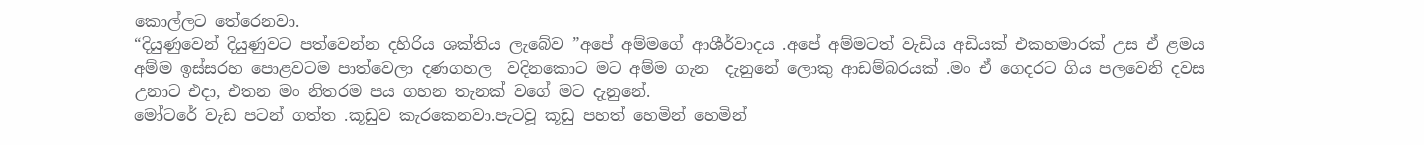කොල්ලට තේරෙනවා.
“දියුණුවෙන් දියුණුවට පත්වෙන්න දහිරිය ශක්තිය ලැබේව ”අපේ අම්මගේ ආශීර්වාදය .අපේ අම්මටත් වැඩිය අඩියක් එකහමාරක් උස ඒ ළමය අම්ම ඉස්සරහ පොළවටම පාත්වෙලා දණගහල  වදිනකොට මට අම්ම ගැන  දැනුනේ ලොකු ආඩම්බරයක් .මං ඒ ගෙදරට ගිය පලවෙනි දවස උනාට එදා, එතන මං නිතරම පය ගහන තැනක් වගේ මට දැනුනේ.
මෝටරේ වැඩ පටන් ගත්ත .කූඩුව කැරකෙනවා.පැටවූ කූඩු පහත් හෙමින් හෙමින්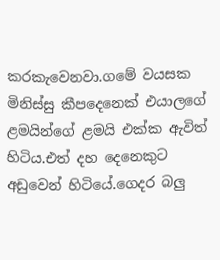කරකැවෙනවා.ගමේ වයසක මිනිස්සු කීපදෙනෙක් එයාලගේ ළමයින්ගේ ළමයි එක්ක ඇවිත් හිටිය.එත් දහ දෙනෙකුට අඩුවෙන් හිටියේ.ගෙදර බලු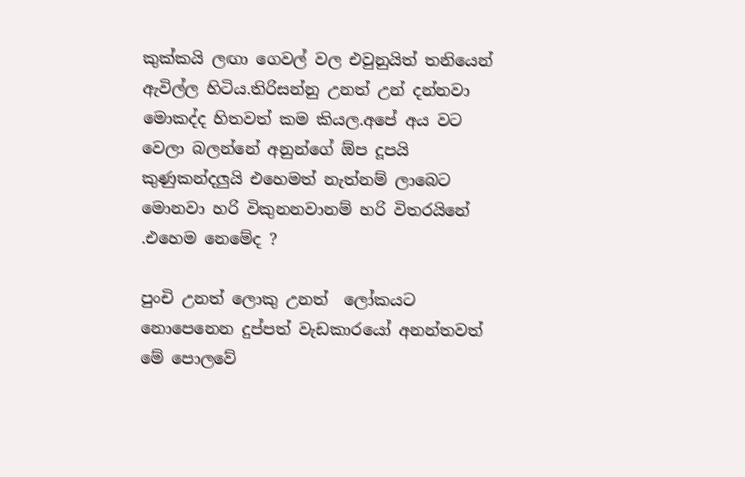කුක්කයි ලඟා ගෙවල් වල එවුනුයිත් තනියෙන් ඇවිල්ල හිටිය.තිරිසන්නු උනත් උන් දන්නවා මොකද්ද හිතවත් කම කියල.අපේ අය වට වෙලා බලන්නේ අනුන්ගේ ඕප දූපයි කුණුකන්දලුයි එහෙමත් නැත්නම් ලාබෙට මොනවා හරි විකුනනවානම් හරි විතරයිනේ .එහෙම නෙමේද ?

පුංචි උනත් ලොකු උනත්  ලෝකයට නොපෙනෙන දුප්පත් වැඩකාරයෝ අනන්තවත් මේ පොලවේ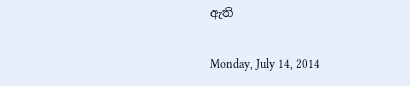ඇති

Monday, July 14, 2014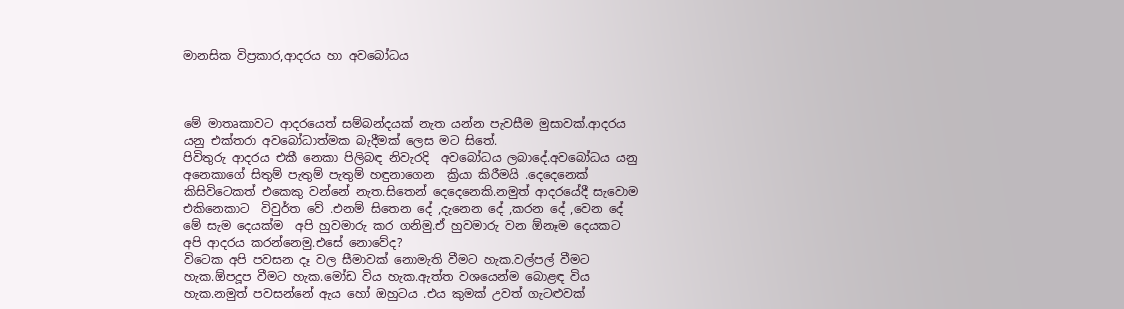මානසික විප්‍රකාර,ආදරය හා අවබෝධය



මේ මාතෘකාවට ආදරයෙත් සම්බන්දයක් නැත යන්න පැවසීම මුසාවක්.ආදරය යනු එක්තරා අවබෝධාත්මක බැදීමක් ලෙස මට සිතේ.
පිවිතුරු ආදරය එකී නෙකා පිලිබඳ නිවැරදි  අවබෝධය ලබාදේ.අවබෝධය යනු අනෙකාගේ සිතුම් පැතුම් පැතුම් හඳුනාගෙන  ක්‍රියා කිරීමයි .දෙදෙනෙක් කිසිවිටෙකත් එකෙකු වන්නේ නැත.සිතෙන් දෙදෙනෙකි.නමුත් ආදරයේදී සැවොම එකිනෙකාට  විවුර්ත වේ .එනම් සිතෙන දේ ,දැනෙන දේ ,කරන දේ ,වෙන දේ මේ සැම දෙයක්ම  අපි හුවමාරු කර ගනිමු.ඒ හුවමාරු වන ඕනෑම දෙයකට අපි ආදරය කරන්නෙමු.එසේ නොවේද?
විටෙක අපි පවසන දෑ වල සීමාවක් නොමැති වීමට හැක.වල්පල් වීමට හැක.ඕපදූප වීමට හැක.මෝඩ විය හැක.ඇත්ත වශයෙන්ම බොළඳ විය හැක.නමුත් පවසන්නේ ඇය හෝ ඔහුටය .එය කුමක් උවත් ගැටළුවක්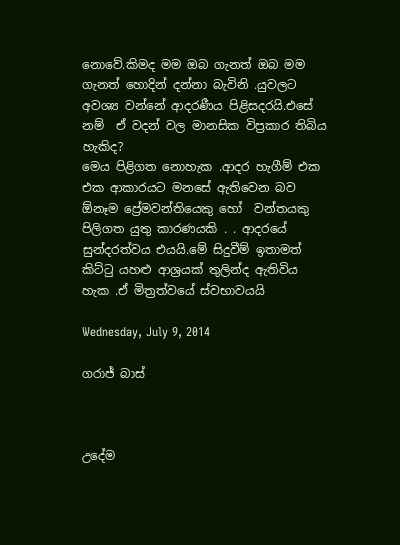නොවේ.කිමද මම ඔබ ගැනත් ඔබ මම ගැනත් හොදින් දන්නා බැවිනි .යුවලට අවශ්‍ය වන්නේ ආදරණීය පිළිසදරයි.එසේ නම්  ඒ වදන් වල මානසික විප්‍රකාර තිබිය හැකිද?
මෙය පිළිගත නොහැක .ආදර හැගීම් එක එක ආකාරයට මනසේ ඇතිවෙන බව ඕනෑම ප්‍රේමවන්තියෙකු හෝ  වන්තයකු පිලිගත යුතු කාරණයකි . . ආදරයේ සුන්දරත්වය එයයි.මේ සිදුවීම් ඉතාමත් කිට්ටු යහළු ආශ්‍රයක් තුලින්ද ඇතිවිය හැක .ඒ මිත්‍රත්වයේ ස්වභාවයයි

Wednesday, July 9, 2014

ගරාජ් බාස්



උදේම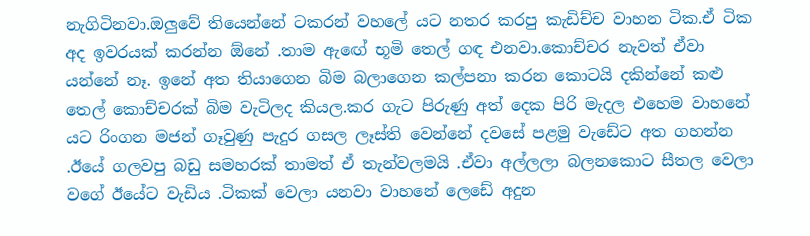නැගිටිනවා.ඔලුවේ තියෙන්නේ ටකරන් වහලේ යට නතර කරපු කැඩිච්ච වාහන ටික.ඒ ටික අද ඉවරයක් කරන්න ඕනේ .තාම ඇඟේ භූමි තෙල් ගඳ එනවා.කොච්චර නැවත් ඒවා යන්නේ නෑ. ඉනේ අත තියාගෙන බිම බලාගෙන කල්පනා කරන කොටයි දකින්නේ කළු තෙල් කොච්චරක් බිම වැටිලද කියල.කර ගැට පිරුණු අත් දෙක පිරි මැදල එහෙම වාහනේ යට රිංගන මජන් ගෑවුණු පැදුර ගසල ලෑස්ති වෙන්නේ දවසේ පළමු වැඩේට අත ගහන්න .ඊයේ ගලවපු බඩු සමහරක් තාමත් ඒ තැන්වලමයි .ඒවා අල්ලලා බලනකොට සීතල වෙලා වගේ ඊයේට වැඩිය .ටිකක් වෙලා යනවා වාහනේ ලෙඩේ අදුන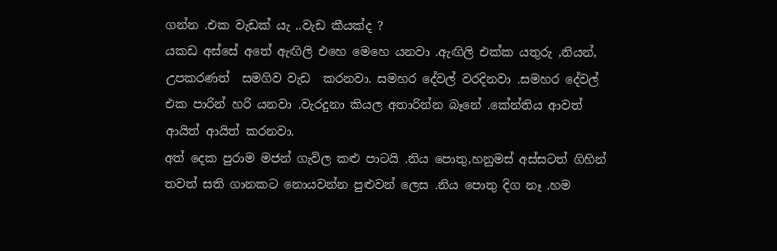ගන්න .එක වැඩක් යැ ..වැඩ කීයක්ද ?
යකඩ අස්සේ අතේ ඇඟිලි එහෙ මෙහෙ යනවා .ඇඟිලි එක්ක යතුරු ,නියන්, උපකරණත්  සමගිව වැඩ  කරනවා. සමහර දේවල් වරදිනවා .සමහර දේවල් එක පාරින් හරි යනවා .වැරදුනා කියල අතාරින්න බෑනේ .කේන්තිය ආවත්  ආයිත් ආයිත් කරනවා.
අත් දෙක පුරාම මජන් ගැවිල කළු පාටයි .නිය පොතු,හනුමස් අස්සටත් ගිහින් තවත් සති ගානකට නොයවන්න පුළුවන් ලෙස .නිය පොතු දිග නෑ .හම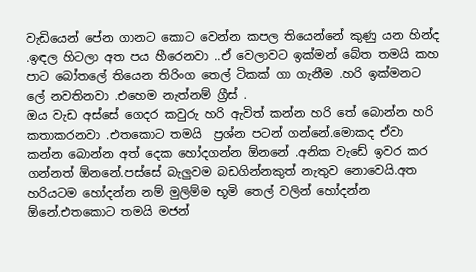වැඩියෙන් පේන ගානට කොට වෙන්න කපල තියෙන්නේ කුණු යන හින්ද .ඉඳල හිටලා අත පය හීරෙනවා ..ඒ වෙලාවට ඉක්මන් බේත තමයි කහ පාට බෝතලේ තියෙන තිරිංග තෙල් ටිකක් ගා ගැනීම .හරි ඉක්මනට ලේ නවතිනවා .එහෙම නැත්නම් ග්‍රීස් .
ඔය වැඩ අස්සේ ගෙදර කවුරු හරි ඇවිත් කන්න හරි තේ බොන්න හරි කතාකරනවා .එතකොට තමයි  ප්‍රශ්න පටන් ගන්නේ.මොකද ඒවා කන්න බොන්න අත් දෙක හෝදගන්න ඕනනේ .අනික වැඩේ ඉවර කර ගන්නත් ඕනනේ.පස්සේ බැලුවම බඩගින්නකුත් නැතුව නොවෙයි.අත හරියටම හෝදන්න නම් මුලිම්ම භූමි තෙල් වලින් හෝදන්න ඕනේ.එතකොට තමයි මජන්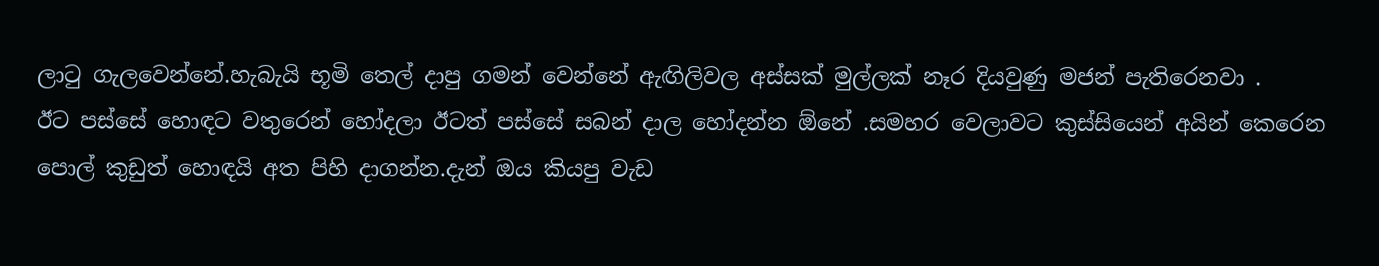ලාටු ගැලවෙන්නේ.හැබැයි භූමි තෙල් දාපු ගමන් වෙන්නේ ඇඟිලිවල අස්සක් මුල්ලක් නෑර දියවුණු මජන් පැතිරෙනවා .
ඊට පස්සේ හොඳට වතුරෙන් හෝදලා ඊටත් පස්සේ සබන් දාල හෝදන්න ඕනේ .සමහර වෙලාවට කුස්සියෙන් අයින් කෙරෙන පොල් කුඩුත් හොඳයි අත පිහි දාගන්න.දැන් ඔය කියපු වැඩ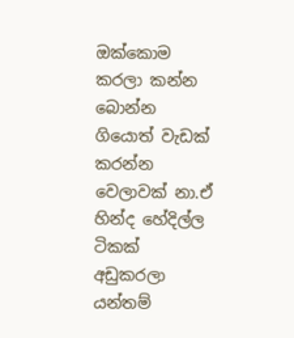ඔක්කොම කරලා කන්න බොන්න ගියොත් වැඩක් කරන්න වෙලාවක් නා.ඒ හින්ද හේදිල්ල ටිකක් අඩුකරලා යන්තම්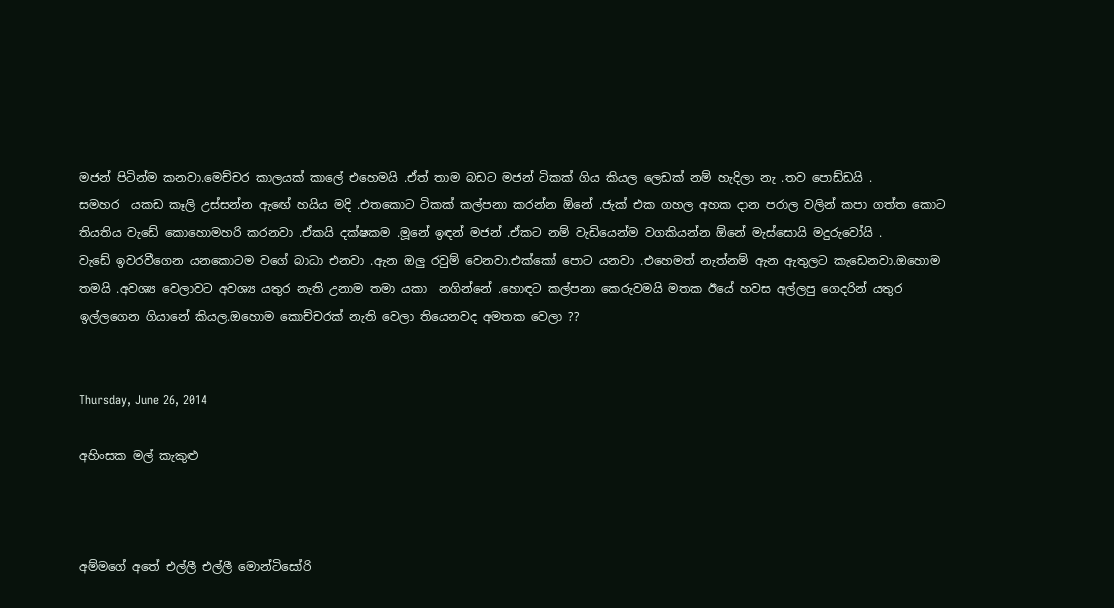මජන් පිටින්ම කනවා.මෙච්චර කාලයක් කාලේ එහෙමයි .ඒත් තාම බඩට මජන් ටිකක් ගිය කියල ලෙඩක් නම් හැදිලා නැ .තව පොඩ්ඩයි .
සමහර  යකඩ කෑලි උස්සන්න ඇඟේ හයිය මදි .එතකොට ටිකක් කල්පනා කරන්න ඕනේ .ජැක් එක ගහල අහක දාන පරාල වලින් කපා ගත්ත කොට තියතිය වැඩේ කොහොමහරි කරනවා .ඒකයි දක්ෂකම .මූනේ ඉඳන් මජන් .ඒකට නම් වැඩියෙන්ම වගකියන්න ඕනේ මැස්සොයි මදුරුවෝයි .
වැඩේ ඉවරවීගෙන යනකොටම වගේ බාධා එනවා .ඇන ඔලු රවුම් වෙනවා.එක්කෝ පොට යනවා .එහෙමත් නැත්නම් ඇන ඇතුලට කැඩෙනවා.ඔහොම තමයි .අවශ්‍ය වෙලාවට අවශ්‍ය යතුර නැති උනාම තමා යකා  නගින්නේ .හොඳට කල්පනා කෙරුවමයි මතක ඊයේ හවස අල්ලපු ගෙදරින් යතුර ඉල්ලගෙන ගියානේ කියල.ඔහොම කොච්චරක් නැති වෙලා තියෙනවද අමතක වෙලා ??


Thursday, June 26, 2014

අහිංසක මල් කැකුළු



අම්මගේ අතේ එල්ලී එල්ලී මොන්ටිසෝරි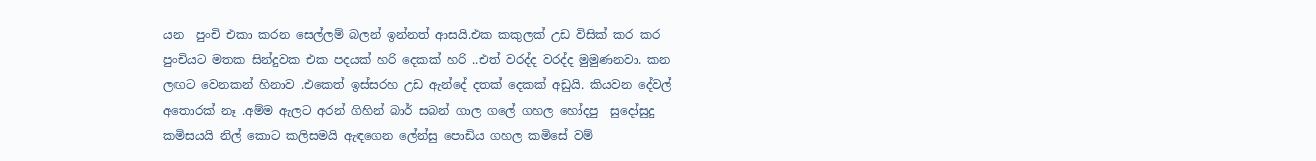යන  පුංචි එකා කරන සෙල්ලම් බලන් ඉන්නත් ආසයි.එක කකුලක් උඩ විසික් කර කර පුංචියට මතක සින්දුවක එක පදයක් හරි දෙකක් හරි ..එත් වරද්ද වරද්ද මුමුණනවා. කන ලඟට වෙනකන් හිනාව .එකෙත් ඉස්සරහ උඩ ඇන්දේ දතක් දෙකක් අඩුයි. කියවන දේවල් අතොරක් නෑ .අම්ම ඇලට අරන් ගිහින් බාර් සබන් ගාල ගලේ ගහල හෝදපු  සුදෝසුදු කමිසයයි නිල් කොට කලිසමයි ඇඳගෙන ලේන්සු පොඩිය ගහල කමිසේ වම්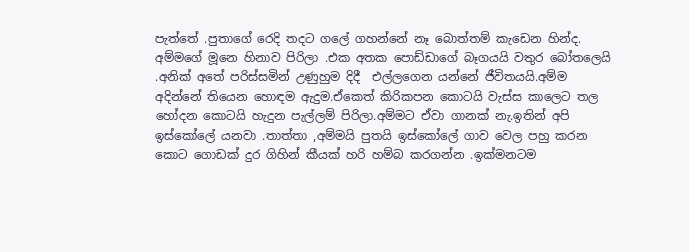පැත්තේ .පුතාගේ රෙදි තදට ගලේ ගහන්නේ නෑ බොත්තම් කැඩෙන හින්ද.
අම්මගේ මූනෙ හිනාව පිරිලා .එක අතක පොඩ්ඩාගේ බෑගයයි වතුර බෝතලෙයි .අනික් අතේ පරිස්සමින් උණුහුම දිදී  එල්ලගෙන යන්නේ ජීවිතයයි.අම්ම අදින්නේ තියෙන හොඳම ඇදුම.ඒකෙත් කිරිකපන කොටයි වැස්ස කාලෙට තල හෝදන කොටයි හැදුන පැල්ලම් පිරිලා.අම්මට ඒවා ගානක් නැ.ඉතින් අපි ඉස්කෝලේ යනවා .තාත්තා ,අම්මයි පුතයි ඉස්කෝලේ ගාව වෙල පහු කරන කොට ගොඩක් දුර ගිහින් කීයක් හරි හම්බ කරගන්න .ඉක්මනටම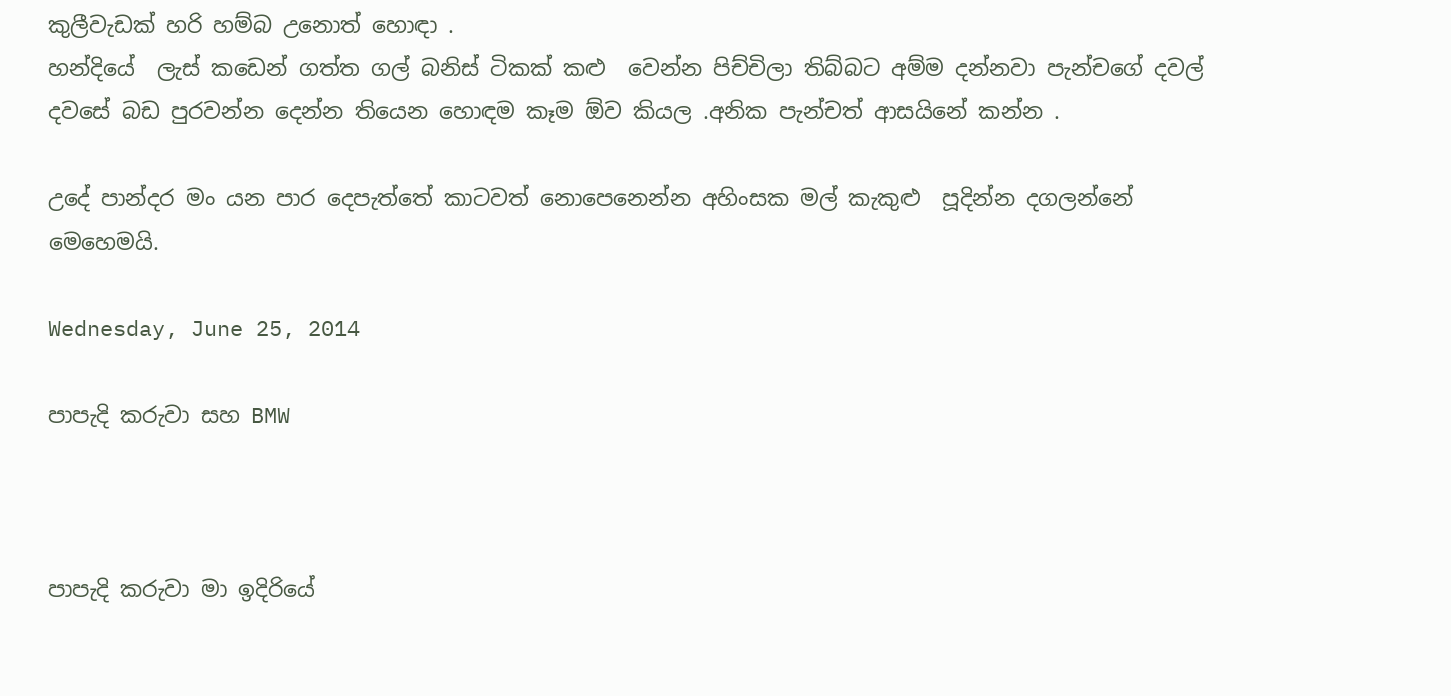කුලීවැඩක් හරි හම්බ උනොත් හොඳා .
හන්දියේ  ලැස් කඩෙන් ගත්ත ගල් බනිස් ටිකක් කළු  වෙන්න පිච්චිලා තිබ්බට අම්ම දන්නවා පැන්චගේ දවල් දවසේ බඩ පුරවන්න දෙන්න තියෙන හොඳම කෑම ඕව කියල .අනික පැන්චත් ආසයිනේ කන්න .

උදේ පාන්දර මං යන පාර දෙපැත්තේ කාටවත් නොපෙනෙන්න අහිංසක මල් කැකුළු  පූදින්න දගලන්නේ  මෙහෙමයි.

Wednesday, June 25, 2014

පාපැදි කරුවා සහ BMW



පාපැදි කරුවා මා ඉදිරියේ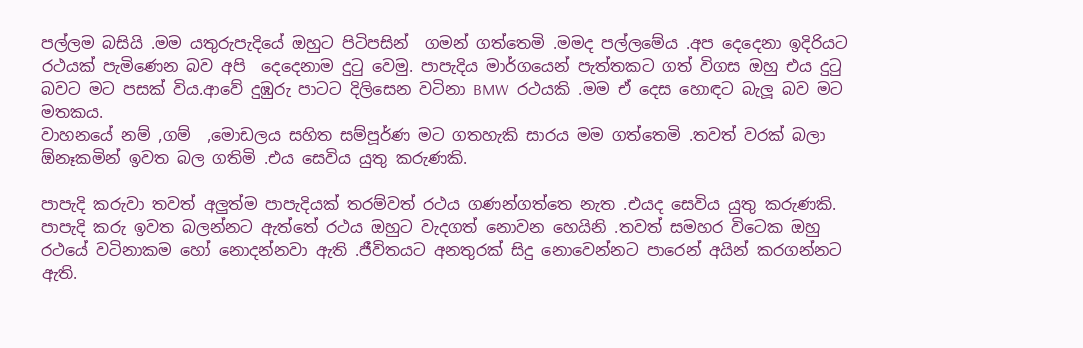පල්ලම බසියි .මම යතුරුපැදියේ ඔහුට පිටිපසින්  ගමන් ගත්තෙමි .මමද පල්ලමේය .අප දෙදෙනා ඉදිරියට රථයක් පැමිණෙන බව අපි  දෙදෙනාම දුටු වෙමු. පාපැදිය මාර්ගයෙන් පැත්තකට ගත් විගස ඔහු එය දුටු බවට මට පසක් විය.ආවේ දුඹුරු පාටට දිලිසෙන වටිනා BMW  රථයකි .මම ඒ දෙස හොඳට බැලූ බව මට මතකය.
වාහනයේ නම් ,ගම්  ,මොඩලය සහිත සම්පූර්ණ මට ගතහැකි සාරය මම ගත්තෙමි .තවත් වරක් බලා ඕනෑකමින් ඉවත බල ගතිමි .එය සෙවිය යුතු කරුණකි.

පාපැදි කරුවා තවත් අලුත්ම පාපැදියක් තරම්වත් රථය ගණන්ගත්තෙ නැත .එයද සෙවිය යුතු කරුණකි.
පාපැදි කරු ඉවත බලන්නට ඇත්තේ රථය ඔහුට වැදගත් නොවන හෙයිනි .තවත් සමහර විටෙක ඔහු රථයේ වටිනාකම හෝ නොදන්නවා ඇති .ජීවිතයට අනතුරක් සිදු නොවෙන්නට පාරෙන් අයින් කරගන්නට ඇති.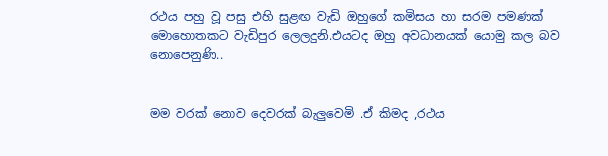රථය පහු වූ පසු එහි සුළඟ වැඩි ඔහුගේ කමිසය හා සරම පමණක් මොහොතකට වැඩිපුර ලෙලදුනි.එයටද ඔහු අවධානයක් යොමු කල බව නොපෙනුණි..


මම වරක් නොව දෙවරක් බැලුවෙමි .ඒ කිමද ,රථය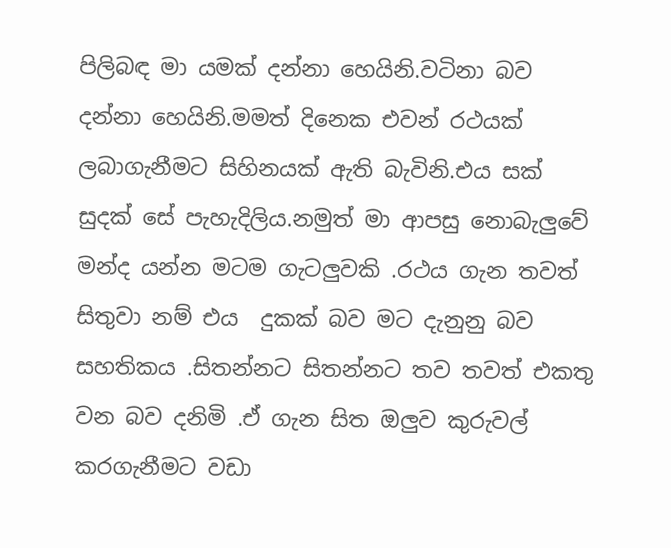පිලිබඳ මා යමක් දන්නා හෙයිනි.වටිනා බව දන්නා හෙයිනි.මමත් දිනෙක එවන් රථයක් ලබාගැනීමට සිහිනයක් ඇති බැවිනි.එය සක් සුදක් සේ පැහැදිලිය.නමුත් මා ආපසු නොබැලුවේ මන්ද යන්න මටම ගැටලුවකි .රථය ගැන තවත් සිතුවා නම් එය  දුකක් බව මට දැනුනු බව සහතිකය .සිතන්නට සිතන්නට තව තවත් එකතු වන බව දනිමි .ඒ ගැන සිත ඔලුව කුරුවල් කරගැනීමට වඩා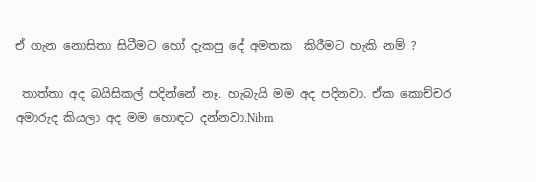ඒ ගැන නොසිතා සිටීමට හෝ දැකපු දේ අමතක  කිරීමට හැකි නම් ?

 තාත්තා අද බයිසිකල් පදින්නේ නෑ. හැබැයි මම අද පදිනවා. ඒක කොච්චර අමාරුද කියලා අද මම හොඳට දන්නවා.Nibm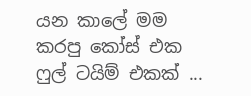යන කාලේ මම කරපු කෝස් එක ෆුල් ටයිම් එකක් ...